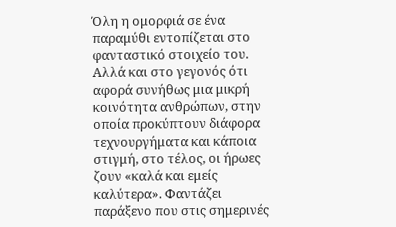Όλη η ομορφιά σε ένα παραμύθι εντοπίζεται στο φανταστικό στοιχείο του. Αλλά και στο γεγονός ότι αφορά συνήθως μια μικρή κοινότητα ανθρώπων, στην οποία προκύπτουν διάφορα τεχνουργήματα και κάποια στιγμή, στο τέλος, οι ήρωες ζουν «καλά και εμείς καλύτερα». Φαντάζει παράξενο που στις σημερινές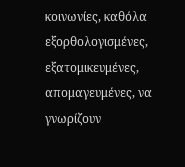κοινωνίες, καθόλα εξορθολογισμένες, εξατομικευμένες, απομαγευμένες, να γνωρίζουν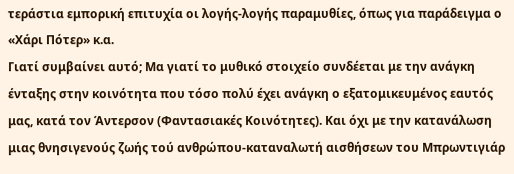τεράστια εμπορική επιτυχία οι λογής-λογής παραμυθίες, όπως για παράδειγμα ο «Χάρι Πότερ» κ.α.
Γιατί συμβαίνει αυτό; Μα γιατί το μυθικό στοιχείο συνδέεται με την ανάγκη ένταξης στην κοινότητα που τόσο πολύ έχει ανάγκη ο εξατομικευμένος εαυτός μας, κατά τον Άντερσον (Φαντασιακές Κοινότητες). Και όχι με την κατανάλωση μιας θνησιγενούς ζωής τού ανθρώπου-καταναλωτή αισθήσεων του Μπρωντιγιάρ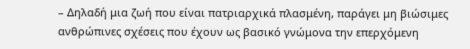– Δηλαδή μια ζωή που είναι πατριαρχικά πλασμένη, παράγει μη βιώσιμες ανθρώπινες σχέσεις που έχουν ως βασικό γνώμονα την επερχόμενη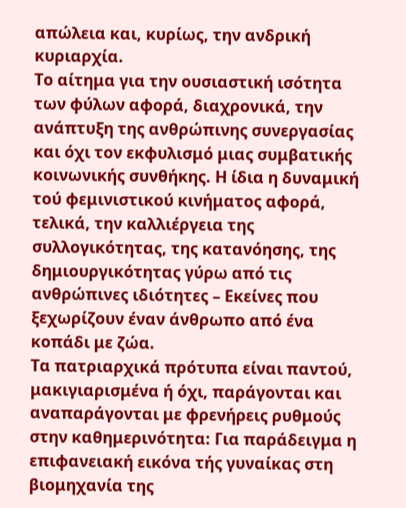απώλεια και, κυρίως, την ανδρική κυριαρχία.
Το αίτημα για την ουσιαστική ισότητα των φύλων αφορά, διαχρονικά, την ανάπτυξη της ανθρώπινης συνεργασίας και όχι τον εκφυλισμό μιας συμβατικής κοινωνικής συνθήκης. Η ίδια η δυναμική τού φεμινιστικού κινήματος αφορά, τελικά, την καλλιέργεια της συλλογικότητας, της κατανόησης, της δημιουργικότητας γύρω από τις ανθρώπινες ιδιότητες – Εκείνες που ξεχωρίζουν έναν άνθρωπο από ένα κοπάδι με ζώα.
Τα πατριαρχικά πρότυπα είναι παντού, μακιγιαρισμένα ή όχι, παράγονται και αναπαράγονται με φρενήρεις ρυθμούς στην καθημερινότητα: Για παράδειγμα η επιφανειακή εικόνα τής γυναίκας στη βιομηχανία της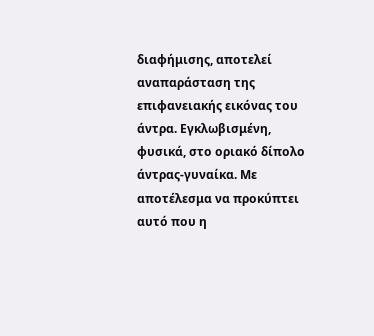διαφήμισης, αποτελεί αναπαράσταση της επιφανειακής εικόνας του άντρα. Εγκλωβισμένη, φυσικά, στο οριακό δίπολο άντρας-γυναίκα. Με αποτέλεσμα να προκύπτει αυτό που η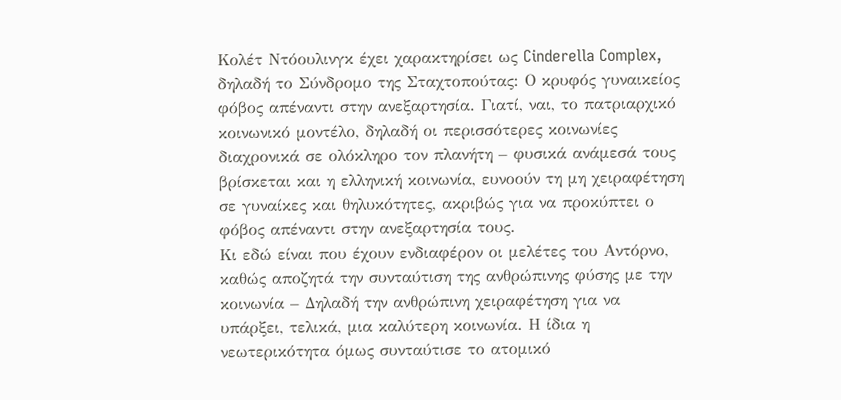Κολέτ Ντόουλινγκ έχει χαρακτηρίσει ως Cinderella Complex, δηλαδή το Σύνδρομο της Σταχτοπούτας: Ο κρυφός γυναικείος φόβος απέναντι στην ανεξαρτησία. Γιατί, ναι, το πατριαρχικό κοινωνικό μοντέλο, δηλαδή οι περισσότερες κοινωνίες διαχρονικά σε ολόκληρο τον πλανήτη – φυσικά ανάμεσά τους βρίσκεται και η ελληνική κοινωνία, ευνοούν τη μη χειραφέτηση σε γυναίκες και θηλυκότητες, ακριβώς για να προκύπτει ο φόβος απέναντι στην ανεξαρτησία τους.
Κι εδώ είναι που έχουν ενδιαφέρον οι μελέτες του Αντόρνο, καθώς αποζητά την συνταύτιση της ανθρώπινης φύσης με την κοινωνία – Δηλαδή την ανθρώπινη χειραφέτηση για να υπάρξει, τελικά, μια καλύτερη κοινωνία. Η ίδια η νεωτερικότητα όμως συνταύτισε το ατομικό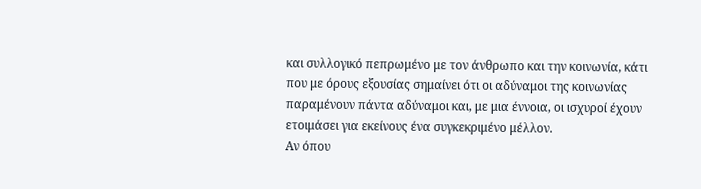και συλλογικό πεπρωμένο με τον άνθρωπο και την κοινωνία, κάτι που με όρους εξουσίας σημαίνει ότι οι αδύναμοι της κοινωνίας παραμένουν πάντα αδύναμοι και, με μια έννοια, οι ισχυροί έχουν ετοιμάσει για εκείνους ένα συγκεκριμένο μέλλον.
Αν όπου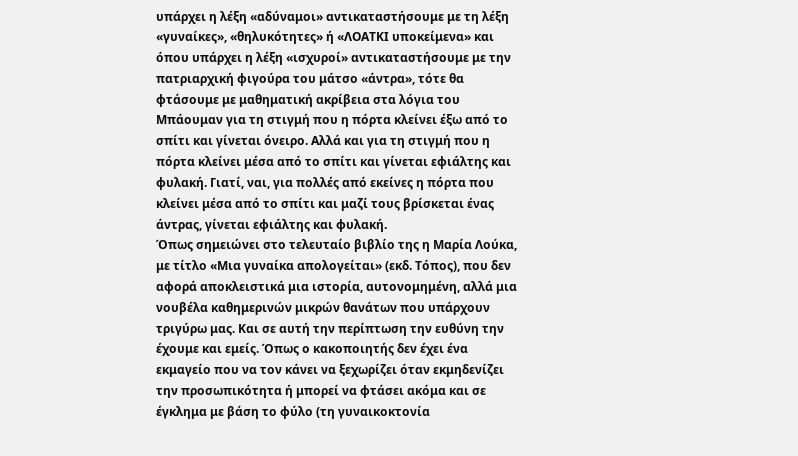υπάρχει η λέξη «αδύναμοι» αντικαταστήσουμε με τη λέξη «γυναίκες», «θηλυκότητες» ή «ΛΟΑΤΚΙ υποκείμενα» και όπου υπάρχει η λέξη «ισχυροί» αντικαταστήσουμε με την πατριαρχική φιγούρα του μάτσο «άντρα», τότε θα φτάσουμε με μαθηματική ακρίβεια στα λόγια του Μπάουμαν για τη στιγμή που η πόρτα κλείνει έξω από το σπίτι και γίνεται όνειρο. Αλλά και για τη στιγμή που η πόρτα κλείνει μέσα από το σπίτι και γίνεται εφιάλτης και φυλακή. Γιατί, ναι, για πολλές από εκείνες η πόρτα που κλείνει μέσα από το σπίτι και μαζί τους βρίσκεται ένας άντρας, γίνεται εφιάλτης και φυλακή.
Όπως σημειώνει στο τελευταίο βιβλίο της η Μαρία Λούκα, με τίτλο «Μια γυναίκα απολογείται» (εκδ. Τόπος), που δεν αφορά αποκλειστικά μια ιστορία, αυτονομημένη, αλλά μια νουβέλα καθημερινών μικρών θανάτων που υπάρχουν τριγύρω μας. Και σε αυτή την περίπτωση την ευθύνη την έχουμε και εμείς. Όπως ο κακοποιητής δεν έχει ένα εκμαγείο που να τον κάνει να ξεχωρίζει όταν εκμηδενίζει την προσωπικότητα ή μπορεί να φτάσει ακόμα και σε έγκλημα με βάση το φύλο (τη γυναικοκτονία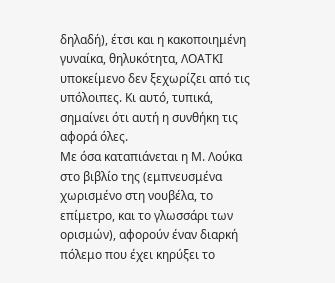δηλαδή), έτσι και η κακοποιημένη γυναίκα, θηλυκότητα, ΛΟΑΤΚΙ υποκείμενο δεν ξεχωρίζει από τις υπόλοιπες. Κι αυτό, τυπικά, σημαίνει ότι αυτή η συνθήκη τις αφορά όλες.
Με όσα καταπιάνεται η Μ. Λούκα στο βιβλίο της (εμπνευσμένα χωρισμένο στη νουβέλα, το επίμετρο, και το γλωσσάρι των ορισμών), αφορούν έναν διαρκή πόλεμο που έχει κηρύξει το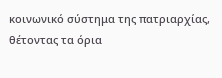κοινωνικό σύστημα της πατριαρχίας, θέτοντας τα όρια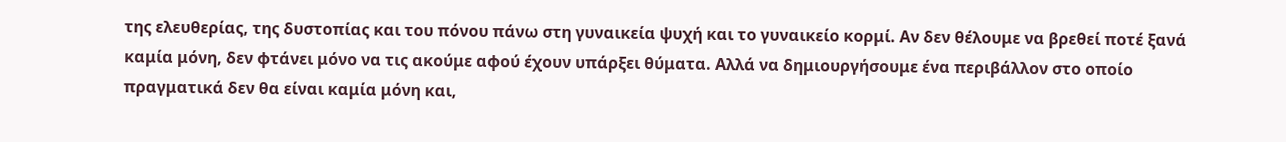της ελευθερίας, της δυστοπίας και του πόνου πάνω στη γυναικεία ψυχή και το γυναικείο κορμί. Αν δεν θέλουμε να βρεθεί ποτέ ξανά καμία μόνη, δεν φτάνει μόνο να τις ακούμε αφού έχουν υπάρξει θύματα. Αλλά να δημιουργήσουμε ένα περιβάλλον στο οποίο πραγματικά δεν θα είναι καμία μόνη και,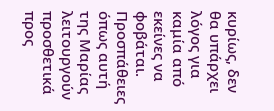κυρίως, δεν θα υπάρχει λόγος για καμία από εκείνες να φοβάται. Προσπάθειες όπως αυτή της Μαρίας λειτουργούν προσθετικά προς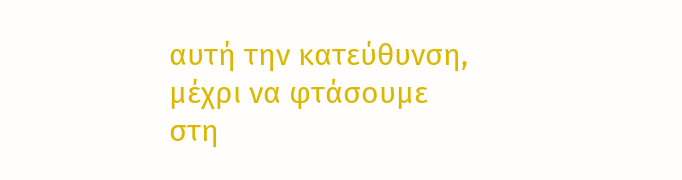αυτή την κατεύθυνση, μέχρι να φτάσουμε στη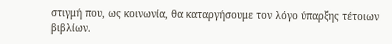στιγμή που, ως κοινωνία, θα καταργήσουμε τον λόγο ύπαρξης τέτοιων βιβλίων.